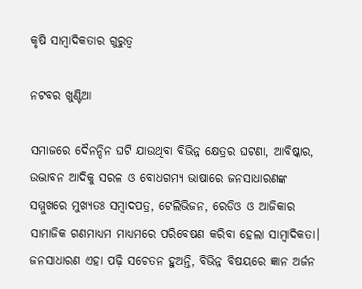କୃଷି ସାମ୍ବାଦିକତାର ଗୁରୁତ୍ୱ

ନଟବର ଖୁଣ୍ଟିଆ

ସମାଜରେ ଦୈନନ୍ଦିନ ଘଟି ଯାଉଥିବା ବିଭିନ୍ନ କ୍ଷେତ୍ରର ଘଟଣା, ଆବିଷ୍କାର, ଉଦ୍ଭାବନ ଆଦିକୁ ସରଳ ଓ ବୋଧଗମ୍ୟ ଭାଷାରେ ଜନସାଧାରଣଙ୍କ ସମ୍ମୁଖରେ ମୁଖ୍ୟତଃ ସମ୍ବାଦପତ୍ର, ଟେଲିଭିଜନ, ରେଡିଓ ଓ ଆଜିକାର ସାମାଜିକ ଗଣମାଧ୍ୟମ ମାଧ୍ୟମରେ ପରିବେଷଣ କରିବା ହେଲା ସାମ୍ବାଦିକତା। ଜନସାଧାରଣ ଏହା ପଢ଼ି ସଚେତନ ହୁଅନ୍ତି, ବିଭିନ୍ନ ବିଷୟରେ ଜ୍ଞାନ ଅର୍ଜନ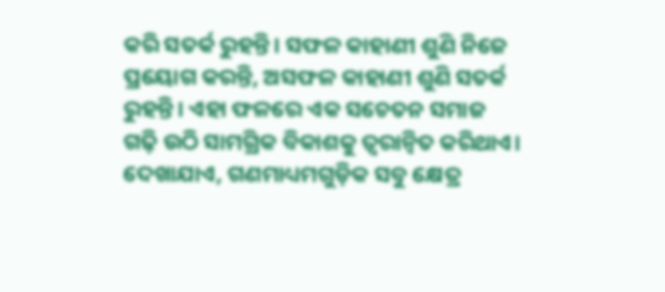କରି ସତର୍କ ରୁହନ୍ତି। ସଫଳ କାହାଣୀ ଶୁଣି ନିଜେ ପ୍ରୟୋଗ କରନ୍ତି, ଅସଫଳ କାହାଣୀ ଶୁଣି ସତର୍କ ରୁହନ୍ତି। ଏହା ଫଳରେ ଏକ ସଚେତନ ସମାଜ ଗଢ଼ି ଉଠି ସାମଗ୍ରିକ ବିକାଶକୁ ତ୍ୱରାନ୍ବିତ କରିଥାଏ।
ଦେଖାଯାଏ, ଗଣମାଧ୍ୟମଗୁଡ଼ିକ ସବୁ କ୍ଷେତ୍ର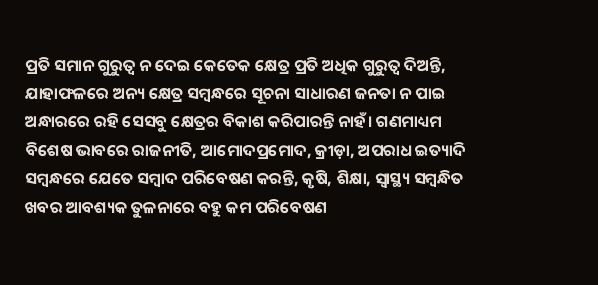ପ୍ରତି ସମାନ ଗୁରୁତ୍ୱ ନ ଦେଇ କେତେକ କ୍ଷେତ୍ର ପ୍ରତି ଅଧିକ ଗୁରୁତ୍ୱ ଦିଅନ୍ତି, ଯାହାଫଳରେ ଅନ୍ୟ କ୍ଷେତ୍ର ସମ୍ବନ୍ଧରେ ସୂଚନା ସାଧାରଣ ଜନତା ନ ପାଇ ଅନ୍ଧାରରେ ରହି ସେସବୁ କ୍ଷେତ୍ରର ବିକାଶ କରିପାରନ୍ତି ନାହଁ। ଗଣମାଧ୍ୟମ ବିଶେଷ ଭାବରେ ରାଜନୀତି, ଆମୋଦପ୍ରମୋଦ, କ୍ରୀଡ଼ା, ଅପରାଧ ଇତ୍ୟାଦି ସମ୍ବନ୍ଧରେ ଯେତେ ସମ୍ବାଦ ପରିବେଷଣ କରନ୍ତି, କୃଷି, ଶିକ୍ଷା, ସ୍ବାସ୍ଥ୍ୟ ସମ୍ବନ୍ଧିତ ଖବର ଆବଶ୍ୟକ ତୁଳନାରେ ବହୁ କମ ପରିବେଷଣ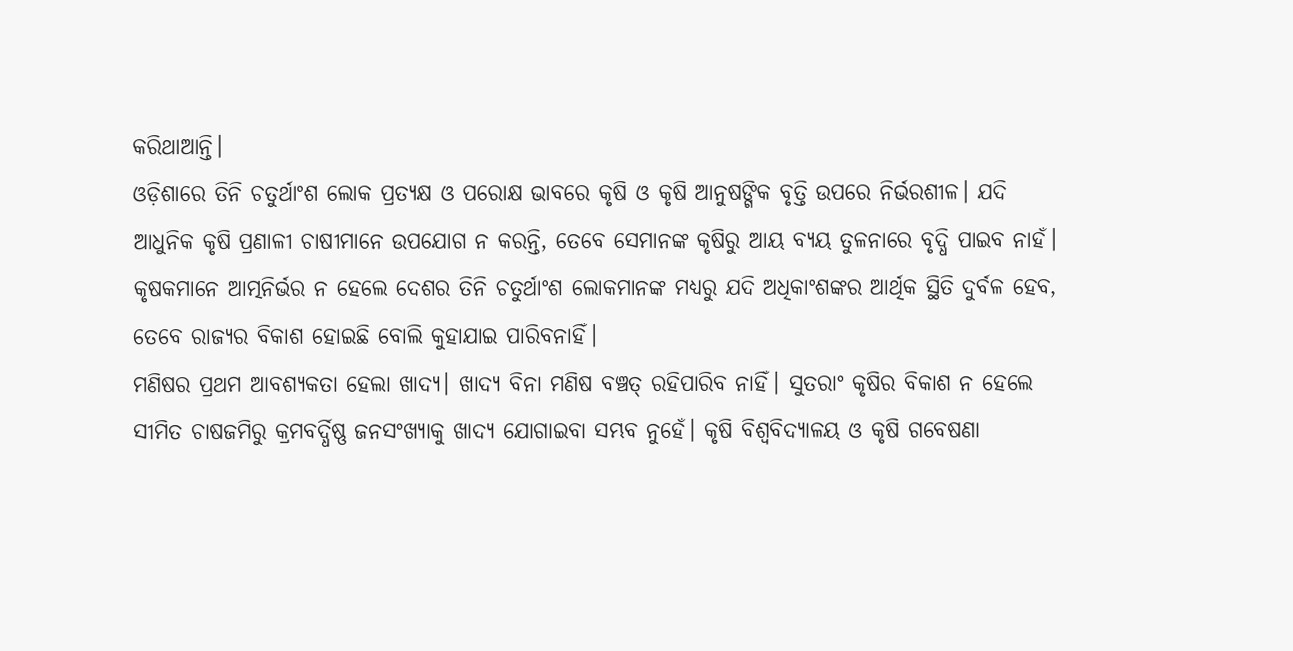କରିଥାଆନ୍ତି।
ଓଡ଼ିଶାରେ ତିନି ଚତୁର୍ଥାଂଶ ଲୋକ ପ୍ରତ୍ୟକ୍ଷ ଓ ପରୋକ୍ଷ ଭାବରେ କୃଷି ଓ କୃଷି ଆନୁଷଙ୍ଗିକ ବୃତ୍ତି ଉପରେ ନିର୍ଭରଶୀଳ। ଯଦି ଆଧୁନିକ କୃଷି ପ୍ରଣାଳୀ ଚାଷୀମାନେ ଉପଯୋଗ ନ କରନ୍ତି, ତେବେ ସେମାନଙ୍କ କୃଷିରୁ ଆୟ ବ୍ୟୟ ତୁଳନାରେ ବୃଦ୍ଧି ପାଇବ ନାହଁ। କୃଷକମାନେ ଆତ୍ମନିର୍ଭର ନ ହେଲେ ଦେଶର ତିନି ଚତୁର୍ଥାଂଶ ଲୋକମାନଙ୍କ ମଧ୍ୟରୁ ଯଦି ଅଧିକାଂଶଙ୍କର ଆର୍ଥିକ ସ୍ଥିତି ଦୁର୍ବଳ ହେବ, ତେବେ ରାଜ୍ୟର ବିକାଶ ହୋଇଛି ବୋଲି କୁହାଯାଇ ପାରିବନାହିଁ।
ମଣିଷର ପ୍ରଥମ ଆବଶ୍ୟକତା ହେଲା ଖାଦ୍ୟ। ଖାଦ୍ୟ ବିନା ମଣିଷ ବଞ୍ଚତ୍ ରହିପାରିବ ନାହିଁ। ସୁତରାଂ କୃଷିର ବିକାଶ ନ ହେଲେ ସୀମିତ ଚାଷଜମିରୁ କ୍ରମବର୍ଦ୍ଧିଷ୍ଣ ଜନସଂଖ୍ୟାକୁ ଖାଦ୍ୟ ଯୋଗାଇବା ସମ୍ଭବ ନୁହେଁ। କୃଷି ବିଶ୍ୱବିଦ୍ୟାଳୟ ଓ କୃଷି ଗବେଷଣା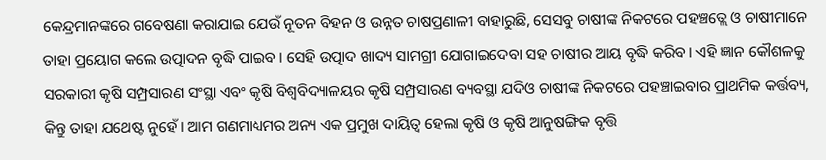କେନ୍ଦ୍ରମାନଙ୍କରେ ଗବେଷଣା କରାଯାଇ ଯେଉଁ ନୂତନ ବିହନ ଓ ଉନ୍ନତ ଚାଷପ୍ରଣାଳୀ ବାହାରୁଛି, ସେସବୁ ଚାଷୀଙ୍କ ନିକଟରେ ପହଞ୍ଚତ୍ଲେ ଓ ଚାଷୀମାନେ ତାହା ପ୍ରୟୋଗ କଲେ ଉତ୍ପାଦନ ବୃଦ୍ଧି ପାଇବ। ସେହି ଉତ୍ପାଦ ଖାଦ୍ୟ ସାମଗ୍ରୀ ଯୋଗାଇଦେବା ସହ ଚାଷୀର ଆୟ ବୃଦ୍ଧି କରିବ। ଏହି ଜ୍ଞାନ କୌଶଳକୁ ସରକାରୀ କୃଷି ସମ୍ପ୍ରସାରଣ ସଂସ୍ଥା ଏବଂ କୃଷି ବିଶ୍ୱବିଦ୍ୟାଳୟର କୃଷି ସମ୍ପ୍ରସାରଣ ବ୍ୟବସ୍ଥା ଯଦିଓ ଚାଷୀଙ୍କ ନିକଟରେ ପହଞ୍ଚାଇବାର ପ୍ରାଥମିକ କର୍ତ୍ତବ୍ୟ, କିନ୍ତୁ ତାହା ଯଥେଷ୍ଟ ନୁହେଁ। ଆମ ଗଣମାଧ୍ୟମର ଅନ୍ୟ ଏକ ପ୍ରମୁଖ ଦାୟିତ୍ୱ ହେଲା କୃଷି ଓ କୃଷି ଆନୁଷଙ୍ଗିକ ବୃତ୍ତି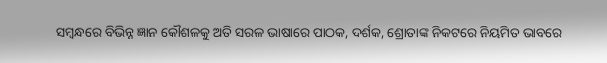ସମ୍ବନ୍ଧରେ ବିଭିନ୍ନ ଜ୍ଞାନ କୌଶଳକୁ ଅତି ସରଳ ଭାଷାରେ ପାଠକ, ଦର୍ଶକ, ଶ୍ରୋତାଙ୍କ ନିକଟରେ ନିୟମିତ ଭାବରେ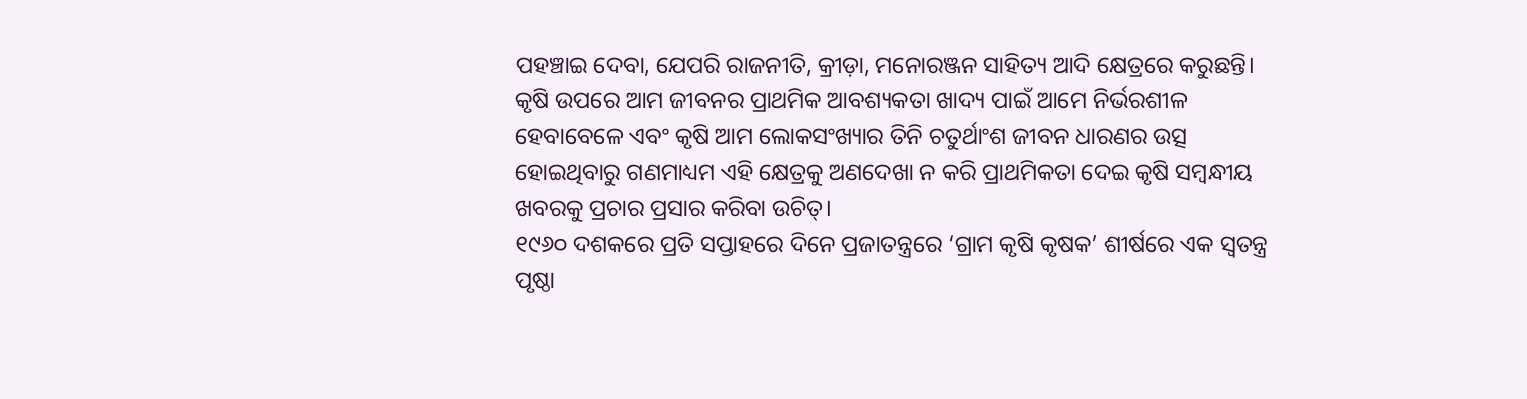ପହଞ୍ଚାଇ ଦେବା, ଯେପରି ରାଜନୀତି, କ୍ରୀଡ଼ା, ମନୋରଞ୍ଜନ ସାହିତ୍ୟ ଆଦି କ୍ଷେତ୍ରରେ କରୁଛନ୍ତି।
କୃଷି ଉପରେ ଆମ ଜୀବନର ପ୍ରାଥମିକ ଆବଶ୍ୟକତା ଖାଦ୍ୟ ପାଇଁ ଆମେ ନିର୍ଭରଶୀଳ ହେବାବେଳେ ଏବଂ କୃଷି ଆମ ଲୋକସଂଖ୍ୟାର ତିନି ଚତୁର୍ଥାଂଶ ଜୀବନ ଧାରଣର ଉତ୍ସ ହୋଇଥିବାରୁ ଗଣମାଧ୍ୟମ ଏହି କ୍ଷେତ୍ରକୁ ଅଣଦେଖା ନ କରି ପ୍ରାଥମିକତା ଦେଇ କୃଷି ସମ୍ବନ୍ଧୀୟ ଖବରକୁ ପ୍ରଚାର ପ୍ରସାର କରିବା ଉଚିତ୍‌।
୧୯୬୦ ଦଶକରେ ପ୍ରତି ସପ୍ତାହରେ ଦିନେ ପ୍ରଜାତନ୍ତ୍ରରେ ‘ଗ୍ରାମ କୃଷି କୃଷକ’ ଶୀର୍ଷରେ ଏକ ସ୍ବତନ୍ତ୍ର ପୃଷ୍ଠା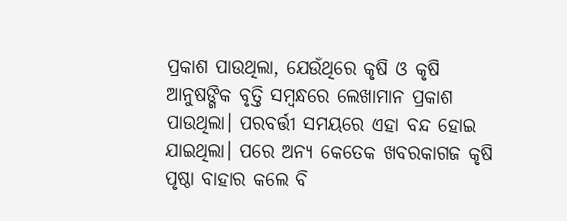ପ୍ରକାଶ ପାଉଥିଲା, ଯେଉଁଥିରେ କୃଷି ଓ କୃଷି ଆନୁଷଙ୍ଗିକ ବୃତ୍ତି ସମ୍ବନ୍ଧରେ ଲେଖାମାନ ପ୍ରକାଶ ପାଉଥିଲା। ପରବର୍ତ୍ତୀ ସମୟରେ ଏହା ବନ୍ଦ ହୋଇ ଯାଇଥିଲା। ପରେ ଅନ୍ୟ କେତେକ ଖବରକାଗଜ କୃଷି ପୃଷ୍ଠା ବାହାର କଲେ ବି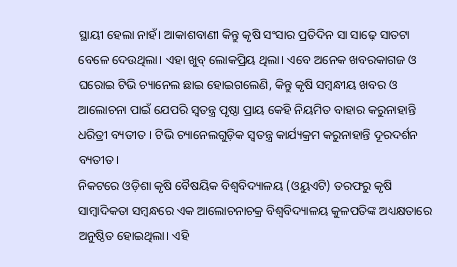ସ୍ଥାୟୀ ହେଲା ନାହଁ। ଆକାଶବାଣୀ କିନ୍ତୁ କୃଷି ସଂସାର ପ୍ରତିଦିନ ସା ସାଢ଼େ ସାତଟା ବେଳେ ଦେଉଥିଲା। ଏହା ଖୁବ୍‌ ଲୋକପ୍ରିୟ ଥିଲା। ଏବେ ଅନେକ ଖବରକାଗଜ ଓ ଘରୋଇ ଟିଭି ଚ୍ୟାନେଲ ଛାଇ ହୋଇଗଲେଣି, କିନ୍ତୁ କୃଷି ସମ୍ବନ୍ଧୀୟ ଖବର ଓ ଆଲୋଚନା ପାଇଁ ଯେପରି ସ୍ବତନ୍ତ୍ର ପୃଷ୍ଠା ପ୍ରାୟ କେହି ନିୟମିତ ବାହାର କରୁନାହାନ୍ତି ଧରିତ୍ରୀ ବ୍ୟତୀତ । ଟିଭି ଚ୍ୟାନେଲଗୁଡ଼ିକ ସ୍ବତନ୍ତ୍ର କାର୍ଯ୍ୟକ୍ରମ କରୁନାହାନ୍ତି ଦୂରଦର୍ଶନ ବ୍ୟତୀତ।
ନିକଟରେ ଓଡ଼ିଶା କୃଷି ବୈଷୟିକ ବିଶ୍ୱବିଦ୍ୟାଳୟ (ଓୟୁଏଟି) ତରଫରୁ କୃଷି ସାମ୍ବାଦିକତା ସମ୍ବନ୍ଧରେ ଏକ ଆଲୋଚନାଚକ୍ର ବିଶ୍ବବିଦ୍ୟାଳୟ କୁଳପତିଙ୍କ ଅଧ୍ୟକ୍ଷତାରେ ଅନୁଷ୍ଠିତ ହୋଇଥିଲା। ଏହି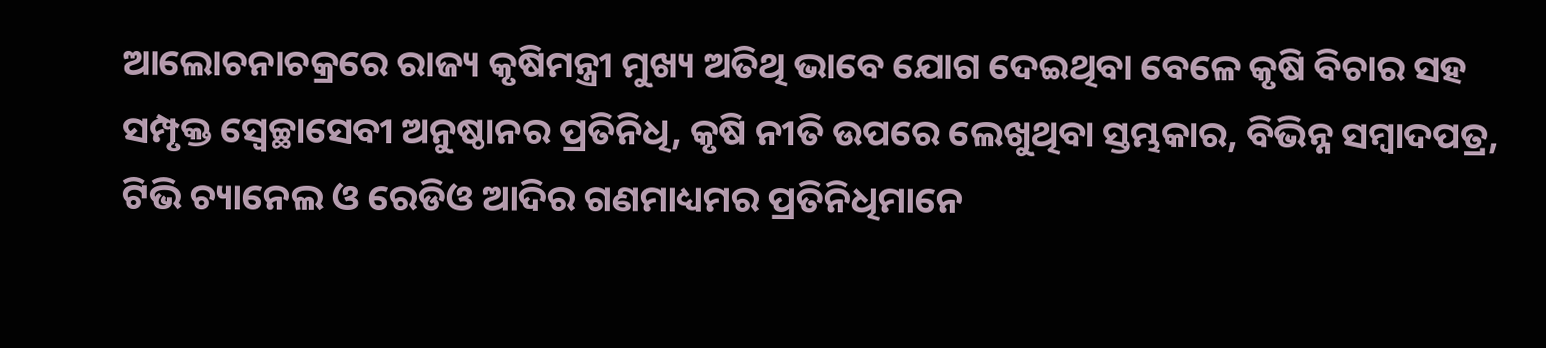ଆଲୋଚନାଚକ୍ରରେ ରାଜ୍ୟ କୃଷିମନ୍ତ୍ରୀ ମୁଖ୍ୟ ଅତିଥି ଭାବେ ଯୋଗ ଦେଇଥିବା ବେଳେ କୃଷି ବିଚାର ସହ ସମ୍ପୃକ୍ତ ସ୍ବେଚ୍ଛାସେବୀ ଅନୁଷ୍ଠାନର ପ୍ରତିନିଧି, କୃଷି ନୀତି ଉପରେ ଲେଖୁଥିବା ସ୍ତମ୍ଭକାର, ବିଭିନ୍ନ ସମ୍ବାଦପତ୍ର, ଟିଭି ଚ୍ୟାନେଲ ଓ ରେଡିଓ ଆଦିର ଗଣମାଧ୍ୟମର ପ୍ରତିନିଧିମାନେ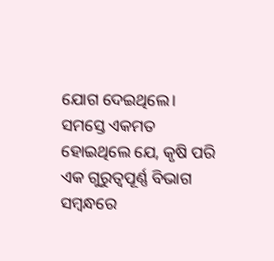ଯୋଗ ଦେଇଥିଲେ। ସମସ୍ତେ ଏକମତ ହୋଇଥିଲେ ଯେ, କୃଷି ପରି ଏକ ଗୁରୁତ୍ୱପୂର୍ଣ୍ଣ ବିଭାଗ ସମ୍ବନ୍ଧରେ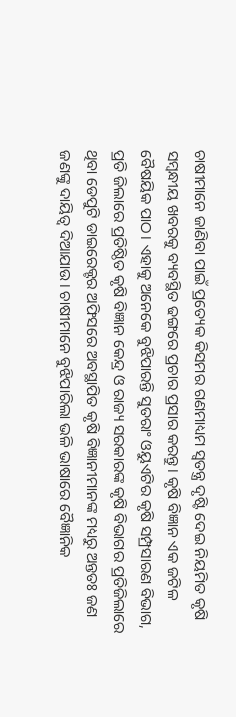ଚାଷୀମାନେ ଜାଣିବା ପାଇଁ ପ୍ରତ୍ୟେକ କିସମର ଗଣମାଧ୍ୟମ ସ୍ବତନ୍ତ୍ର ଦୃଷ୍ଟି ଦେଇ ନିୟମିତ କୃଷି ସମ୍ବନ୍ଧୀୟ ଖବରକୁ ବ୍ୟବସ୍ଥିତ ଢଙ୍ଗରେ ପ୍ରଚାର ପ୍ରସାର କରନ୍ତୁ। କୃଷି ବିଜ୍ଞାନ ଏକ ଜଟିଳ ବୈଷୟିକ ପାଠ। ଏହାକୁ ଅନେକେ ବୁଝିପାରନ୍ତି ସୁତରାଂ ଓୟୁଏଟିର କୃଷି ସମ୍ପ୍ରସାରଣ ବିଭାଗ, ପ୍ରତି ଜିଲାରେ ପ୍ରତିଷ୍ଠିତ କୃଷି ବିଜ୍ଞାନ କେନ୍ଦ୍ର ଓ ରାଜ୍ୟ ସରକାରଙ୍କ କୃଷି ବିଭାଗର ପ୍ରତିଜିଲାରେ ଥିବା ଡେପୁଟି ଡାଇରେକ୍ଟର ଅଫିସରେ ଅବସ୍ଥାପିତ କୃଷି ବିଜ୍ଞାନୀମାନଙ୍କ ମଧ୍ୟରୁ ଅନ୍ତତଃ ଜଣ ଜଣଙ୍କୁ ଦାୟିତ୍ୱ ଦିଆଯାଉ। ଚାଷୀମାନେ ବୁଝିପାରିଲା ଭଳି ଭାଷାରେ ବୈଜ୍ଞାନିକ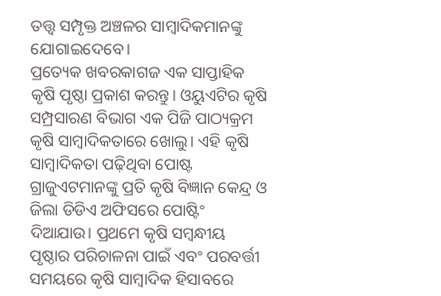ତତ୍ତ୍ୱ ସମ୍ପୃକ୍ତ ଅଞ୍ଚଳର ସାମ୍ବାଦିକମାନଙ୍କୁ ଯୋଗାଇଦେବେ।
ପ୍ରତ୍ୟେକ ଖବରକାଗଜ ଏକ ସାପ୍ତାହିକ କୃଷି ପୃଷ୍ଠା ପ୍ରକାଶ କରନ୍ତୁ। ଓୟୁଏଟିର କୃଷି ସମ୍ପ୍ରସାରଣ ବିଭାଗ ଏକ ପିଜି ପାଠ୍ୟକ୍ରମ କୃଷି ସାମ୍ବାଦିକତାରେ ଖୋଲୁ। ଏହି କୃଷି ସାମ୍ବାଦିକତା ପଢ଼ିଥିବା ପୋଷ୍ଟ ଗ୍ରାଜୁଏଟମାନଙ୍କୁ ପ୍ରତି କୃଷି ବିଜ୍ଞାନ କେନ୍ଦ୍ର ଓ ଜିଲା ଡିଡିଏ ଅଫିସରେ ପୋଷ୍ଟିଂ ଦିଆଯାଉ। ପ୍ରଥମେ କୃଷି ସମ୍ବନ୍ଧୀୟ ପୃଷ୍ଠାର ପରିଚାଳନା ପାଇଁ ଏବଂ ପରବର୍ତ୍ତୀ ସମୟରେ କୃଷି ସାମ୍ବାଦିକ ହିସାବରେ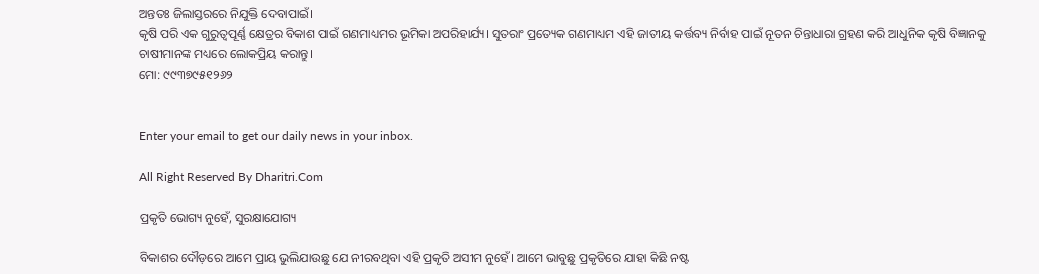ଅନ୍ତତଃ ଜିଲାସ୍ତରରେ ନିଯୁକ୍ତି ଦେବାପାଇଁ।
କୃଷି ପରି ଏକ ଗୁରୁତ୍ୱପୂର୍ଣ୍ଣ କ୍ଷେତ୍ରର ବିକାଶ ପାଇଁ ଗଣମାଧ୍ୟମର ଭୂମିକା ଅପରିହାର୍ଯ୍ୟ। ସୁତରାଂ ପ୍ରତ୍ୟେକ ଗଣମାଧ୍ୟମ ଏହି ଜାତୀୟ କର୍ତ୍ତବ୍ୟ ନିର୍ବାହ ପାଇଁ ନୂତନ ଚିନ୍ତାଧାରା ଗ୍ରହଣ କରି ଆଧୁନିକ କୃଷି ବିଜ୍ଞାନକୁ ଚାଷୀମାନଙ୍କ ମଧ୍ୟରେ ଲୋକପ୍ରିୟ କରାନ୍ତୁ।
ମୋ: ୯୯୩୭୯୫୧୨୬୨


Enter your email to get our daily news in your inbox.

All Right Reserved By Dharitri.Com

ପ୍ରକୃତି ଭୋଗ୍ୟ ନୁହେଁ, ସୁରକ୍ଷାଯୋଗ୍ୟ

ବିକାଶର ଦୌଡ଼ରେ ଆମେ ପ୍ରାୟ ଭୁଲିଯାଉଛୁ ଯେ ନୀରବଥିବା ଏହି ପ୍ରକୃତି ଅସୀମ ନୁହେଁ। ଆମେ ଭାବୁଛୁ ପ୍ରକୃତିରେ ଯାହା କିଛି ନଷ୍ଟ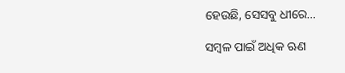ହେଉଛି, ସେସବୁ ଧୀରେ…

ସମ୍ବଳ ପାଇଁ ଅଧିକ ଋଣ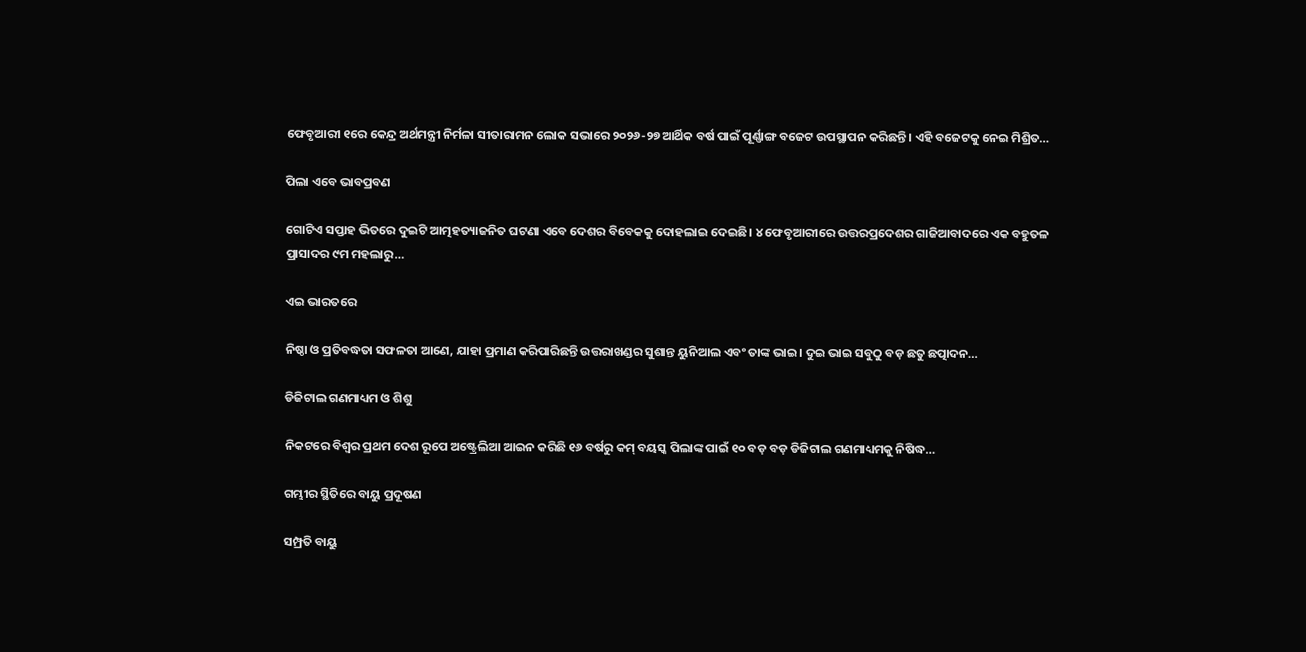ଫେବୃଆରୀ ୧ରେ କେନ୍ଦ୍ର ଅର୍ଥମନ୍ତ୍ରୀ ନିର୍ମଳା ସୀତାରାମନ ଲୋକ ସଭାରେ ୨୦୨୬-୨୭ ଆର୍ଥିକ ବର୍ଷ ପାଇଁ ପୂର୍ଣ୍ଣାଙ୍ଗ ବଜେଟ ଉପସ୍ଥାପନ କରିଛନ୍ତି। ଏହି ବଜେଟକୁ ନେଇ ମିଶ୍ରିତ…

ପିଲା ଏବେ ଭାବପ୍ରବଣ

ଗୋଟିଏ ସପ୍ତାହ ଭିତରେ ଦୁଇଟି ଆତ୍ମହତ୍ୟାଜନିତ ଘଟଣା ଏବେ ଦେଶର ବିବେକକୁ ଦୋହଲାଇ ଦେଇଛି। ୪ ଫେବୃଆରୀରେ ଉତ୍ତରପ୍ରଦେଶର ଗାଜିଆବାଦରେ ଏକ ବହୁତଳ ପ୍ରାସାଦର ୯ମ ମହଲାରୁ…

ଏଇ ଭାରତରେ

ନିଷ୍ଠା ଓ ପ୍ରତିବଦ୍ଧତା ସଫଳତା ଆଣେ, ଯାହା ପ୍ରମାଣ କରିପାରିଛନ୍ତି ଉତ୍ତରାଖଣ୍ଡର ସୁଶାନ୍ତ ୟୁନିଆଲ ଏବଂ ତାଙ୍କ ଭାଇ। ଦୁଇ ଭାଇ ସବୁଠୁ ବଡ଼ ଛତୁ ଛତ୍ପାଦନ…

ଡିଜିଟାଲ ଗଣମାଧ୍ୟମ ଓ ଶିଶୁ

ନିକଟରେ ବିଶ୍ୱର ପ୍ରଥମ ଦେଶ ରୂପେ ଅଷ୍ଟ୍ରେଲିଆ ଆଇନ କରିଛି ୧୬ ବର୍ଷରୁ କମ୍‌ ବୟସ୍କ ପିଲାଙ୍କ ପାଇଁ ୧୦ ବଡ଼ ବଡ଼ ଡିଜିଟାଲ ଗଣମାଧ୍ୟମକୁ ନିଷିଦ୍ଧ…

ଗମ୍ଭୀର ସ୍ଥିତିରେ ବାୟୁ ପ୍ରଦୂଷଣ

ସମ୍ପ୍ରତି ବାୟୁ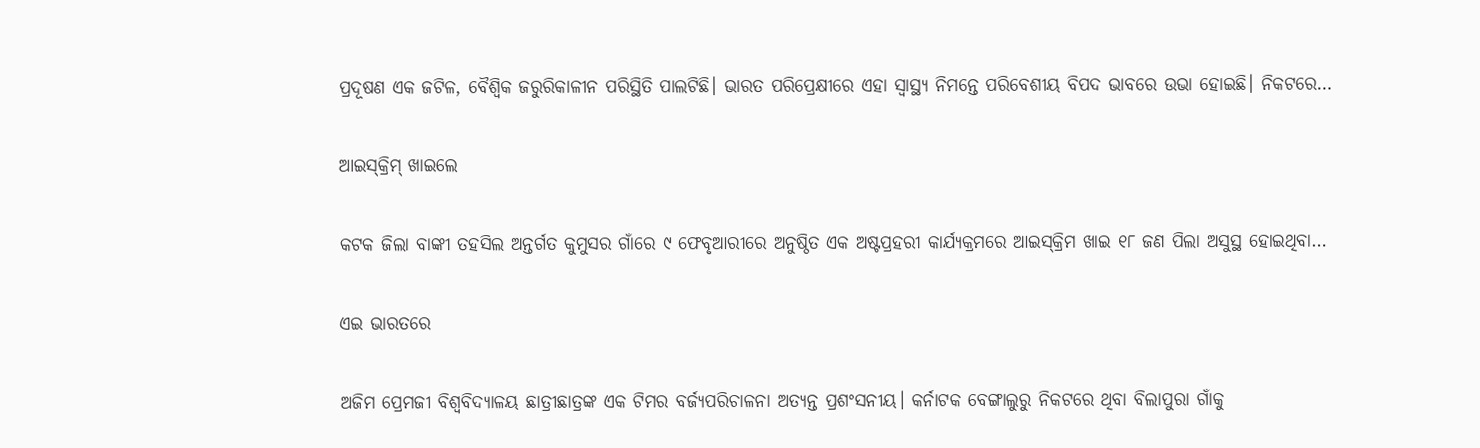ପ୍ରଦୂଷଣ ଏକ ଜଟିଳ, ବୈଶ୍ୱିକ ଜରୁରିକାଳୀନ ପରିସ୍ଥିତି ପାଲଟିଛି। ଭାରତ ପରିପ୍ରେକ୍ଷୀରେ ଏହା ସ୍ବାସ୍ଥ୍ୟ ନିମନ୍ତେ ପରିବେଶୀୟ ବିପଦ ଭାବରେ ଉଭା ହୋଇଛି। ନିକଟରେ…

ଆଇସ୍‌କ୍ରିମ୍‌ ଖାଇଲେ

କଟକ ଜିଲା ବାଙ୍କୀ ତହସିଲ ଅନ୍ତର୍ଗତ କୁମୁସର ଗାଁରେ ୯ ଫେବୃଆରୀରେ ଅନୁଷ୍ଠିତ ଏକ ଅଷ୍ଟପ୍ରହରୀ କାର୍ଯ୍ୟକ୍ରମରେ ଆଇସ୍‌କ୍ରିମ ଖାଇ ୧୮ ଜଣ ପିଲା ଅସୁସ୍ଥ ହୋଇଥିବା…

ଏଇ ଭାରତରେ

ଅଜିମ ପ୍ରେମଜୀ ବିଶ୍ୱବିଦ୍ୟାଳୟ ଛାତ୍ରୀଛାତ୍ରଙ୍କ ଏକ ଟିମର ବର୍ଜ୍ୟପରିଚାଳନା ଅତ୍ୟନ୍ତ ପ୍ରଶଂସନୀୟ। କର୍ନାଟକ ବେଙ୍ଗାଲୁରୁ ନିକଟରେ ଥିବା ବିଲାପୁରା ଗାଁକୁ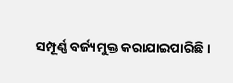ସମ୍ପୂର୍ଣ୍ଣ ବର୍ଜ୍ୟମୁକ୍ତ କରାଯାଇପାରିଛି।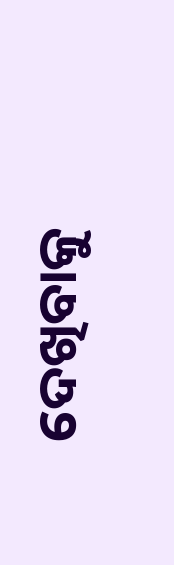ଦେଖିବାକୁ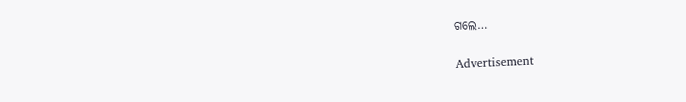ଗଲେ…

Advertisement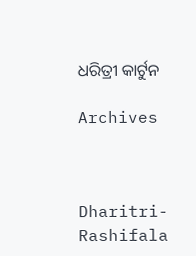ଧରିତ୍ରୀ କାର୍ଟୁନ

Archives



Dharitri-Rashifala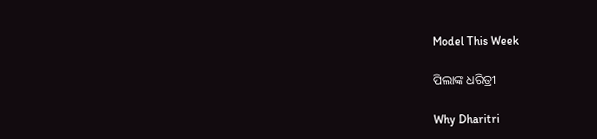Model This Week

ପିଲାଙ୍କ ଧରିତ୍ରୀ

Why Dharitri